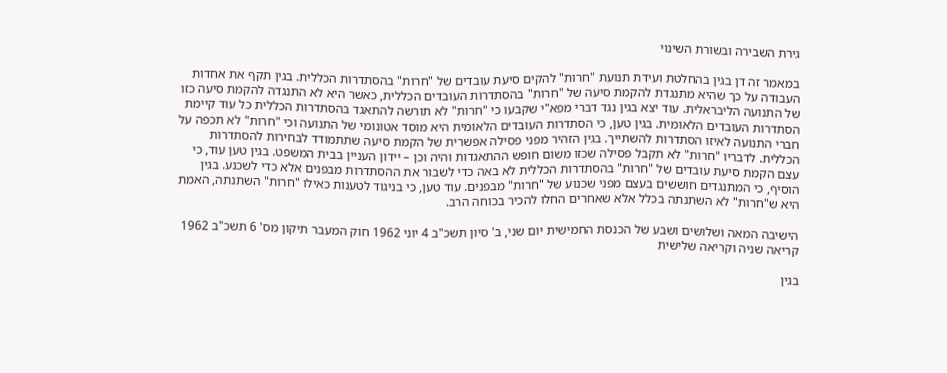גירת השבירה ובשורת השינוי

במאמר זה דן בגין בהחלטת ועידת תנועת "חרות" להקים סיעת עובדים של "חרות" בהסתדרות הכללית. בגין תקף את אחדות העבודה על כך שהיא מתנגדת להקמת סיעה של "חרות" בהסתדרות העובדים הכללית, כאשר היא לא התנגדה להקמת סיעה כזו של התנועה הליבראלית. עוד יצא בגין נגד דברי מפא"י שקבעו כי "חרות" לא תורשה להתאגד בהסתדרות הכללית כל עוד קיימת הסתדרות העובדים הלאומית. בגין טען, כי הסתדרות העובדים הלאומית היא מוסד אטונומי של התנועה וכי "חרות" לא תכפה על חברי התנועה לאיזו הסתדרות להשתייך. בגין הזהיר מפני פסילה אפשרית של הקמת סיעה שתתמודד לבחירות להסתדרות הכללית. לדבריו "חרות" לא תקבל פסילה שכזו משום חופש ההתאגדות והיה וכן – יידון העניין בבית המשפט. בגין טען עוד, כי עצם הקמת סיעת עובדים של "חרות" בהסתדרות הכללית לא באה כדי לשבור את ההסתדרות מבפנים אלא כדי לשכנע. בגין הוסיף, כי המתנגדים חוששים בעצם מפני שכנוע של "חרות" מבפנים. עוד טען, כי בניגוד לטענות כאילו "חרות" השתנתה, האמת היא ש"חרות" לא השתנתה בכלל אלא שאחרים החלו להכיר בכוחה הרב.

הישיבה המאה ושלושים ושבע של הכנסת החמישית יום שני, ב' סיון תשכ"ב 4 יוני 1962 חוק המעבר תיקון מס' 6 תשכ"ב 1962 קריאה שניה וקריאה שלישית

בגין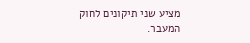מציע שני תיקונים לחוק המעבר.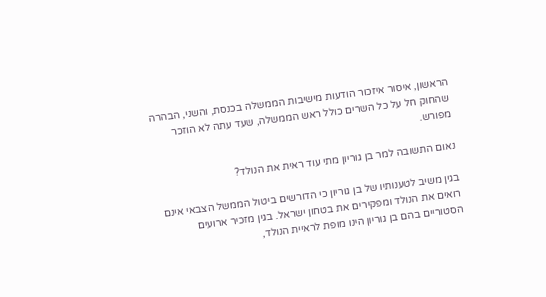הראשון, איסור איזכור הודעות מישיבות הממשלה בכנסת, והשני, הבהרה שהחוק חל על כל השרים כולל ראש הממשלה, שעד עתה לא הוזכר מפורש.

נאום התשובה למר בן גוריון מתי עוד ראית את הנולד?

בגין משיב לטענותיו של בן גוריון כי הדורשים ביטול הממשל הצבאי אינם רואים את הנולד ומפקירים את בטחון ישראל. בגין מזכיר ארועים הסטוריים בהם בן גוריון הינו מופת לראיית הנולד,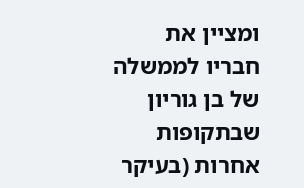ומציין את חבריו לממשלה של בן גוריון שבתקופות אחרות (בעיקר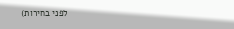לפני בחירות)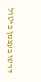דרשו בעצמן ביטול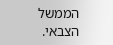הממשל הצבאי.